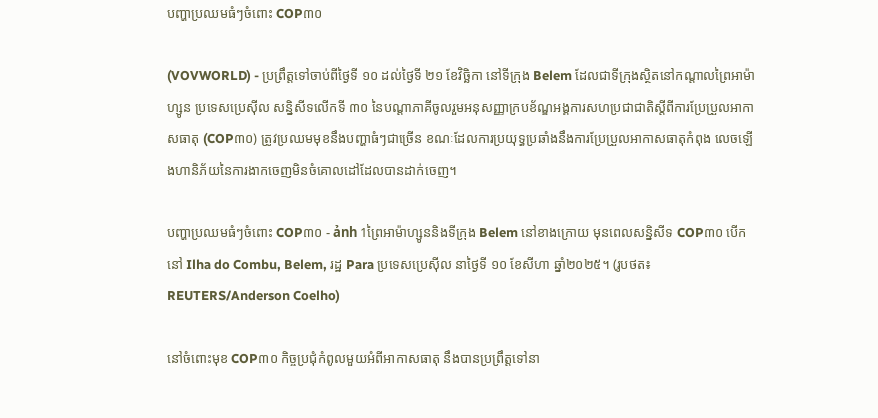បញ្ហាប្រឈមធំៗចំពោះ COP៣០

(VOVWORLD) - ប្រព្រឹត្តទៅចាប់ពីថ្ងៃទី ១០ ដល់ថ្ងៃទី ២១ ខែវិច្ឆិកា នៅទីក្រុង Belem ដែលជាទីក្រុងស្ថិតនៅកណ្តាលព្រៃអាម៉ាហ្សូន ប្រទេសប្រេស៊ីល សន្និសីទលើកទី ៣០ នៃបណ្ដាភាគីចូលរួមអនុសញ្ញាក្របខ័ណ្ឌអង្គការសហប្រជាជាតិស្តីពីការប្រែប្រួលអាកាសធាតុ (COP៣០) ត្រូវប្រឈមមុខនឹងបញ្ហាធំៗជាច្រើន ខណៈដែលការប្រយុទ្ធប្រឆាំងនឹងការប្រែប្រួលអាកាសធាតុកំពុង លេចឡើងហានិភ័យនៃការងាកចេញមិនចំគោលដៅដែលបានដាក់ចេញ។

បញ្ហាប្រឈមធំៗចំពោះ COP៣០ - ảnh 1ព្រៃអាម៉ាហ្សូននិងទីក្រុង Belem នៅខាងក្រោយ មុនពេលសន្និសីទ COP៣០ បើកនៅ Ilha do Combu, Belem, រដ្ឋ Para ប្រទេសប្រេស៊ីល នាថ្ងៃទី ១០ ខែសីហា ឆ្នាំ២០២៥។ (រូបថត៖ REUTERS/Anderson Coelho)

នៅចំពោះមុខ COP៣០ កិច្ចប្រជុំកំពូលមួយអំពីអាកាសធាតុ នឹងបានប្រព្រឹត្តទៅនា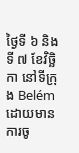ថ្ងៃទី ៦ និងទី ៧ ខែវិច្ឆិកា នៅទីក្រុង Belém ដោយមានការចូ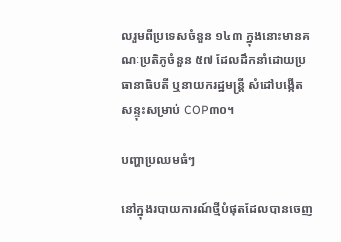លរួមពីប្រទេសចំនួន ១៤៣ ក្នុងនោះមានគណៈប្រតិភូចំនួន ៥៧ ដែលដឹកនាំដោយប្រធានាធិបតី ឬនាយករដ្ឋមន្ត្រី សំដៅបង្កើតសន្ទុះសម្រាប់ COP៣០។

បញ្ហាប្រឈមធំៗ

នៅក្នុងរបាយការណ៍ថ្មីបំផុតដែលបានចេញ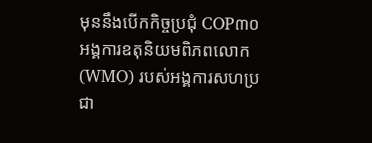មុននឹងបើកកិច្ចប្រជុំ COP៣០ អង្គការឧតុនិយមពិភពលោក (WMO) របស់អង្គការសហប្រជា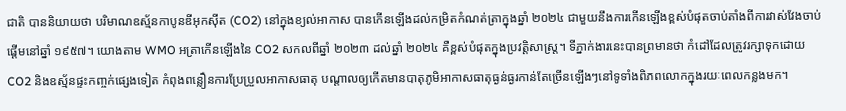ជាតិ បាននិយាយថា បរិមាណឧស្ម័នកាបូនឌីអុកស៊ីត (CO2) នៅក្នុងខ្យល់អាកាស បានកើនឡើងដល់កម្រិតកំណត់ត្រាក្នុងឆ្នាំ ២០២៤ ជាមួយនឹងការកើនឡើងខ្ពស់បំផុតចាប់តាំងពីការវាស់វែងចាប់ផ្តើមនៅឆ្នាំ ១៩៥៧។ យោងតាម WMO អត្រាកើនឡើងនៃ CO2 សកលពីឆ្នាំ ២០២៣ ដល់ឆ្នាំ ២០២៤ គឺខ្ពស់បំផុតក្នុងប្រវត្តិសាស្ត្រ។ ទីភ្នាក់ងារនេះបានព្រមានថា កំដៅដែលត្រូវរក្សាទុកដោយ CO2 និងឧស្ម័នផ្ទះកញ្ចក់ផ្សេងទៀត កំពុងពន្លឿនការប្រែប្រួលអាកាសធាតុ បណ្ដាលឲ្យកើតមានបាតុភូមិអាកាសធាតុធ្ងន់ធ្ងរកាន់តែច្រើនឡើងៗនៅទូទាំងពិភពលោកក្នុងរយៈពេលកន្លងមក។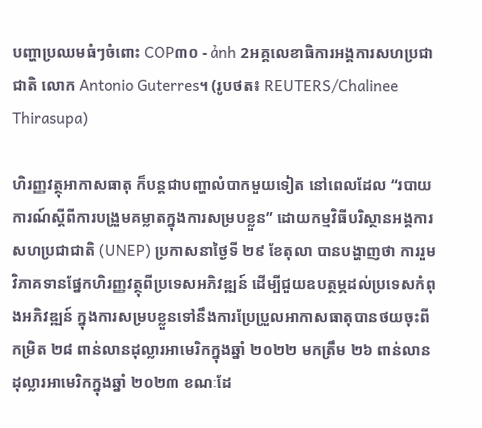បញ្ហាប្រឈមធំៗចំពោះ COP៣០ - ảnh 2អគ្គលេខាធិការអង្គការសហប្រជាជាតិ លោក Antonio Guterres។ (រូបថត៖ REUTERS/Chalinee Thirasupa)

ហិរញ្ញវត្ថុអាកាសធាតុ ក៏បន្តជាបញ្ហាលំបាកមួយទៀត នៅពេលដែល “របាយការណ៍ស្តីពីការបង្រួមគម្លាតក្នុងការសម្របខ្លួន” ដោយកម្មវិធីបរិស្ថានអង្គការសហប្រជាជាតិ (UNEP) ប្រកាសនាថ្ងៃទី ២៩ ខែតុលា បានបង្ហាញថា ការរួមវិភាគទានផ្នែកហិរញ្ញវត្ថុពីប្រទេសអភិវឌ្ឍន៍ ដើម្បីជួយឧបត្ថម្ភដល់ប្រទេសកំពុងអភិវឌ្ឍន៍ ក្នុងការសម្របខ្លួនទៅនឹងការប្រែប្រួលអាកាសធាតុបានថយចុះពីកម្រិត ២៨ ពាន់លានដុល្លារអាមេរិកក្នុងឆ្នាំ ២០២២ មកត្រឹម ២៦ ពាន់លានដុល្លារអាមេរិកក្នុងឆ្នាំ ២០២៣ ខណៈដែ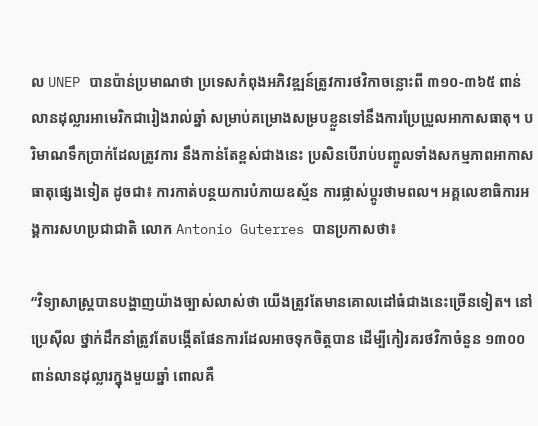ល UNEP បានប៉ាន់ប្រមាណថា ប្រទេសកំពុងអភិវឌ្ឍន៍ត្រូវការថវិកាចន្លោះពី ៣១០-៣៦៥ ពាន់លានដុល្លារអាមេរិកជារៀងរាល់ឆ្នាំ សម្រាប់គម្រោងសម្របខ្លួនទៅនឹងការប្រែប្រួលអាកាសធាតុ។ បរិមាណទឹកប្រាក់ដែលត្រូវការ នឹងកាន់តែខ្ពស់ជាងនេះ ប្រសិនបើរាប់បញ្ចូលទាំងសកម្មភាពអាកាសធាតុផ្សេងទៀត ដូចជា៖ ការកាត់បន្ថយការបំភាយឧស្ម័ន ការផ្លាស់ប្តូរថាមពល។ អគ្គលេខាធិការអង្គការសហប្រជាជាតិ លោក Antonio Guterres បានប្រកាសថា៖

“វិទ្យាសាស្ត្របានបង្ហាញយ៉ាងច្បាស់លាស់ថា យើងត្រូវតែមានគោលដៅធំជាងនេះច្រើនទៀត។ នៅប្រេស៊ីល ថ្នាក់ដឹកនាំត្រូវតែបង្កើតផែនការដែលអាចទុកចិត្តបាន ដើម្បីកៀរគរថវិកាចំនួន ១៣០០ ពាន់លានដុល្លារក្នុងមួយឆ្នាំ ពោលគឺ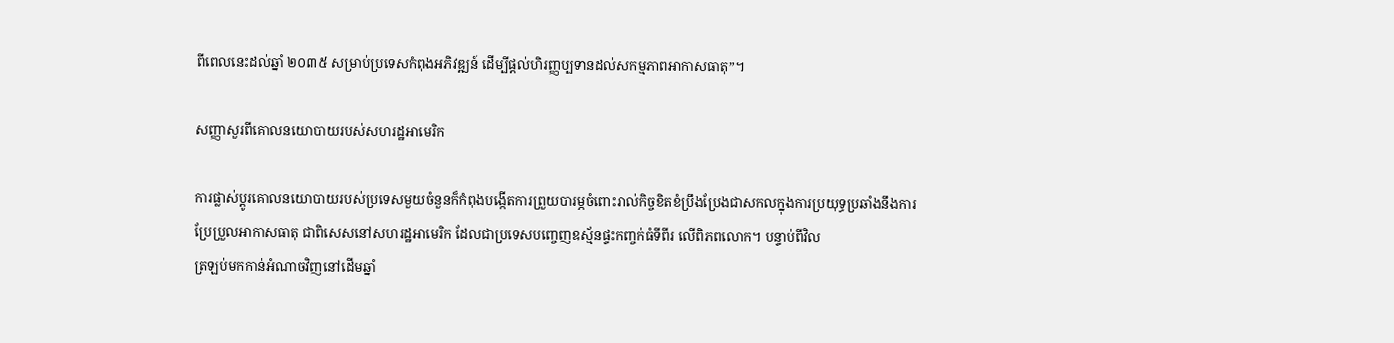ពីពេលនេះដល់ឆ្នាំ ២០៣៥ សម្រាប់ប្រទេសកំពុងអភិវឌ្ឍន៍ ដើម្បីផ្តល់ហិរញ្ញប្បទានដល់សកម្មភាពអាកាសធាតុ”។

សញ្ញាសួរពីគោលនយោបាយរបស់សហរដ្ឋអាមេរិក

ការផ្លាស់ប្តូរគោលនយោបាយរបស់ប្រទេសមួយចំនួនក៏កំពុងបង្កើតការព្រួយបារម្ភចំពោះរាល់កិច្ចខិតខំប្រឹងប្រែងជាសកលក្នុងការប្រយុទ្ធប្រឆាំងនឹងការប្រែប្រួលអាកាសធាតុ ជាពិសេសនៅសហរដ្ឋអាមេរិក ដែលជាប្រទេសបញ្ចេញឧស្ម័នផ្ទះកញ្ចក់ធំទីពីរ លើពិភពលោក។ បន្ទាប់ពីវិល
ត្រឡប់មកកាន់អំណាចវិញនៅដើមឆ្នាំ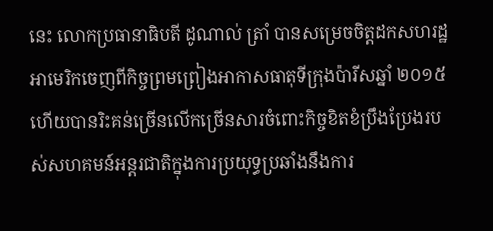នេះ លោកប្រធានាធិបតី ដូណាល់ ត្រាំ បានសម្រេចចិត្តដកសហរដ្ឋអាមេរិកចេញពីកិច្ចព្រមព្រៀងអាកាសធាតុទីក្រុងប៉ារីសឆ្នាំ ២០១៥ ហើយបានរិះគន់ច្រើនលើកច្រើនសារចំពោះកិច្ចខិតខំប្រឹងប្រែងរបស់សហគមន៍អន្តរជាតិក្នុងការប្រយុទ្ធប្រឆាំងនឹងការ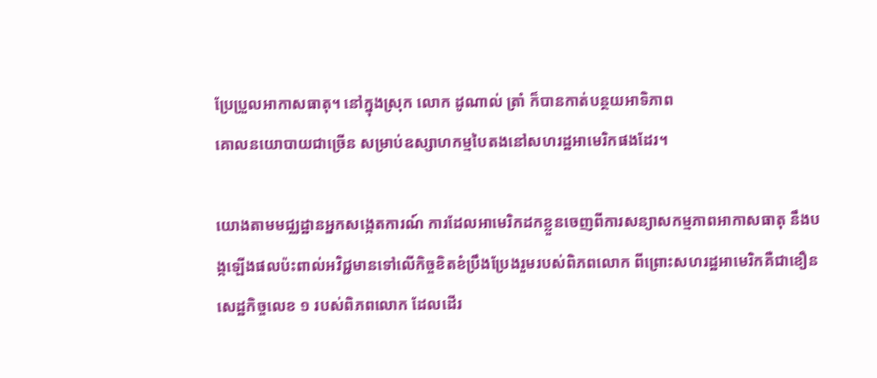ប្រែប្រួលអាកាសធាតុ។ នៅក្នុងស្រុក លោក ដូណាល់ ត្រាំ ក៏បានកាត់បន្ថយអាទិភាព
គោលនយោបាយជាច្រើន សម្រាប់ឧស្សាហកម្មបៃតងនៅសហរដ្ឋអាមេរិកផងដែរ។

យោងតាមមជ្ឈដ្ឋានអ្នកសង្កេតការណ៍ ការដែលអាមេរិកដកខ្លួនចេញពីការសន្យាសកម្មភាពអាកាសធាតុ នឹងបង្កឡើងផលប៉ះពាល់អវិជ្ជមានទៅលើកិច្ចខិតខំប្រឹងប្រែងរួមរបស់ពិភពលោក ពីព្រោះសហរដ្ឋអាមេរិកគឺជាខឿនសេដ្ឋកិច្ចលេខ ១ របស់ពិភពលោក ដែលដើរ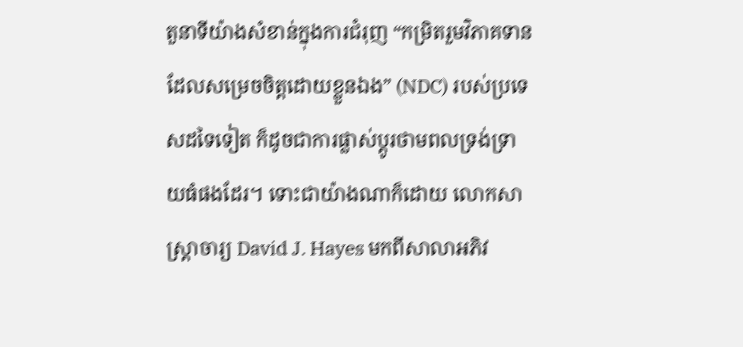តួនាទីយ៉ាងសំខាន់ក្នុងការជំរុញ “កម្រិតរួមវិភាគទានដែលសម្រេចចិត្តដោយខ្លួនឯង” (NDC) របស់ប្រទេសដទៃទៀត ក៏ដូចជាការផ្លាស់ប្តូរថាមពលទ្រង់ទ្រាយធំផងដែរ។ ទោះជាយ៉ាងណាក៏ដោយ លោកសាស្ត្រាចារ្យ David J. Hayes មកពីសាលាអភិវ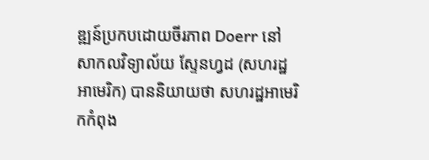ឌ្ឍន៍ប្រកបដោយចីរភាព Doerr នៅសាកលវិទ្យាល័យ ស្ទែនហ្វដ (សហរដ្ឋអាមេរិក) បាននិយាយថា សហរដ្ឋអាមេរិកកំពុង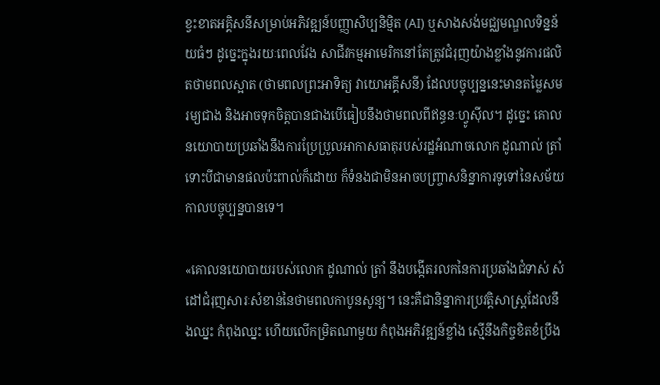ខ្វះខាតអគ្គិសនីសម្រាប់អភិវឌ្ឍន៍បញ្ញាសិប្បនិម្មិត (AI) ឬសាងសង់មជ្ឈមណ្ឌលទិន្នន័យធំៗ ដូច្នេះក្នុងរយៈពេលវែង សាជីវកម្មអាមេរិកនៅតែត្រូវជំរុញយ៉ាងខ្លាំងនូវការផលិតថាមពលស្អាត (ថាមពលព្រះអាទិត្យ វាយោអគ្គីសនី) ដែលបច្ចុប្បន្ននេះមានតម្លៃសមរម្យជាង និងអាចទុកចិត្តបានជាងបើធៀបនឹងថាមពលពីឥន្ធនៈហ្វូស៊ីល។ ដូច្នេះ គោលនយោបាយប្រឆាំងនឹងការប្រែប្រួលអាកាសធាតុរបស់រដ្ឋអំណាចលោក ដូណាល់ ត្រាំ ទោះបីជាមានផលប៉ះពាល់ក៏ដោយ ក៏ទំនងជាមិនអាចបញ្ច្រាសនិន្នាការទូទៅនៃសម័យកាលបច្ចុប្បន្នបានទេ។

«គោលនយោបាយរបស់លោក ដូណាល់ ត្រាំ នឹងបង្កើតរលកនៃការប្រឆាំងជំទាស់ សំដៅជំរុញសារៈសំខាន់នៃថាមពលកាបូនសូន្យ។ នេះគឺជានិន្នាការប្រវត្តិសាស្ត្រដែលនឹងឈ្នះ កំពុងឈ្នះ ហើយលើកម្រិតណាមួយ កំពុងអភិវឌ្ឍន៍ខ្លាំង ស្មើនឹងកិច្ចខិតខំប្រឹង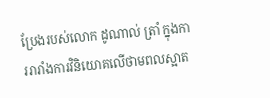ប្រែងរបស់លោក ដូណាល់ ត្រាំ ក្នុងការរារាំងការវិនិយោគលើថាមពលស្អាត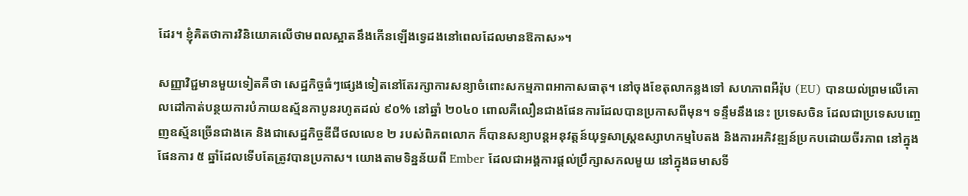ដែរ។ ខ្ញុំគិតថាការវិនិយោគលើថាមពលស្អាតនឹងកើនឡើងទ្វេដងនៅពេលដែលមានឱកាស»។

សញ្ញាវិជ្ជមានមួយទៀតគឺថា សេដ្ឋកិច្ចធំៗផ្សេងទៀតនៅតែរក្សាការសន្យាចំពោះសកម្មភាពអាកាសធាតុ។ នៅចុងខែតុលាកន្លងទៅ សហភាពអឺរ៉ុប (EU) បានយល់ព្រមលើគោលដៅកាត់បន្ថយការបំភាយឧស្ម័នកាបូនរហូតដល់ ៩០% នៅឆ្នាំ ២០៤០ ពោលគឺលឿនជាងផែនការដែលបានប្រកាសពីមុន។ ទន្ទឹមនឹងនេះ ប្រទេសចិន ដែលជាប្រទេសបញ្ចេញឧស្ម័នច្រើនជាងគេ និងជាសេដ្ឋកិច្ចឌីជីថលលេខ ២ របស់ពិភពលោក ក៏បានសន្យាបន្តអនុវត្តន៍យុទ្ធសាស្ត្រឧស្សាហកម្មបៃតង និងការអភិវឌ្ឍន៍ប្រកបដោយចីរភាព នៅក្នុងផែនការ ៥ ឆ្នាំដែលទើបតែត្រូវបានប្រកាស។ យោងតាមទិន្នន័យពី Ember ដែលជាអង្គការផ្ដល់ប្រឹក្សាសកលមួយ នៅក្នុងឆមាសទី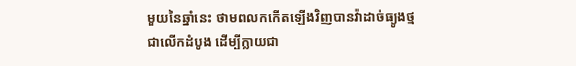មួយនៃឆ្នាំនេះ ថាមពលកកើតឡើងវិញបានវ៉ាដាច់ធ្យូងថ្មជាលើកដំបូង ដើម្បីក្លាយជា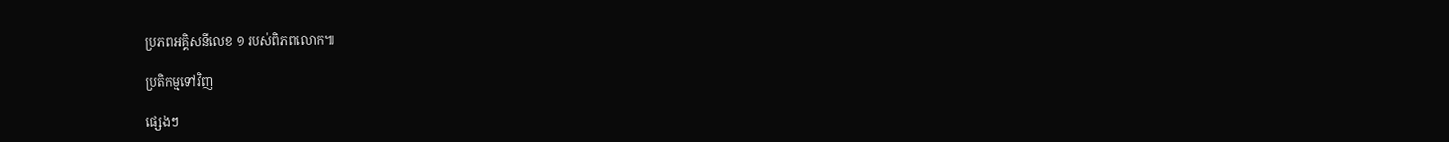ប្រភពអគ្គិសនីលេខ ១ របស់ពិភពលោក៕

ប្រតិកម្មទៅវិញ

ផ្សេងៗ